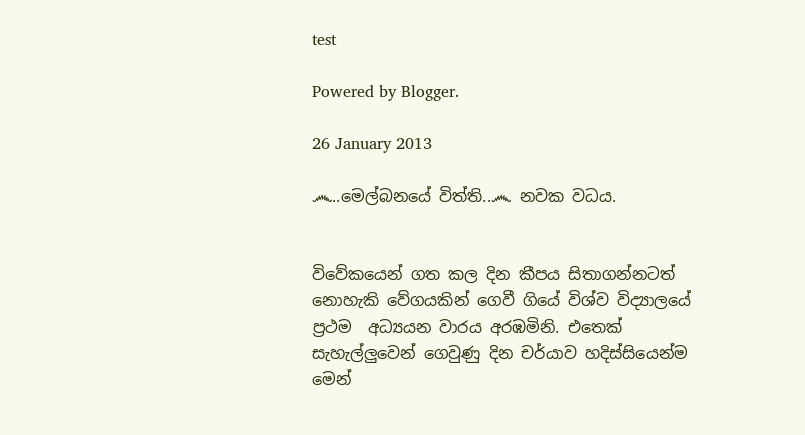test

Powered by Blogger.

26 January 2013

෴..මෙල්බනයේ විත්ති..෴ නවක වධය.


විවේකයෙන් ගත කල දින කීපය සිතාගන්නටත් නොහැකි වේගයකින් ගෙවී ගියේ විශ්ව විද්‍යාලයේ ප්‍රථම  අධ්‍යයන වාරය අරඹමිනි. එතෙක් සැහැල්ලුවෙන් ගෙවුණු දින චර්යාව හදිස්සියෙන්ම මෙන්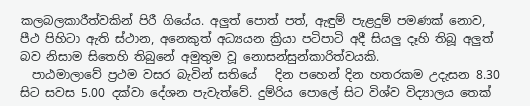කලබලකාරීත්වකින් පිරී ගියේය. අලුත් පොත් පත්, ඇඳුම් පැළදුම් පමණක් නොව,  පීථ පිහිටා ඇති ස්ථාන, අනෙකුත් අධ්‍යයන ක්‍රියා පටිපාටි අදී සියලු දෑහි තිබූ අලුත් බව නිසාම සිතෙහි තිබුනේ අමුතුම වූ නොසන්සුන්කාරිත්වයකි.
  පාඨමාලාවේ ප්‍රථම වසර බැවින් සතියේ   දින පහෙන් දින හතරකම උදැසන 8.30 සිට සවස 5.00 දක්වා දේශන පැවැත්වේ. දුම්රිය පොලේ සිට විශ්ව විද්‍යාලය තෙක්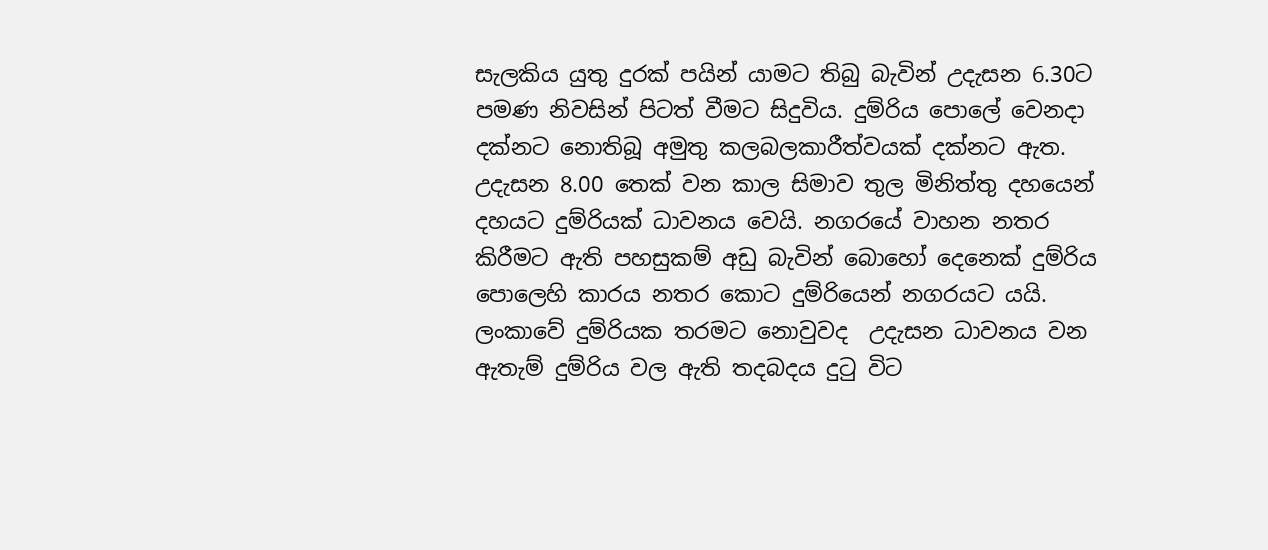සැලකිය යුතු දුරක් පයින් යාමට තිබු බැවින් උදැසන 6.30ට පමණ නිවසින් පිටත් වීමට සිදුවිය. දුම්රිය පොලේ වෙනදා දක්නට නොතිබූ අමුතු කලබලකාරීත්වයක් දක්නට ඇත. උදැසන 8.00 තෙක් වන කාල සිමාව තුල මිනිත්තු දහයෙන් දහයට දුම්රියක් ධාවනය වෙයි. නගරයේ වාහන නතර කිරීමට ඇති පහසුකම් අඩු බැවින් බොහෝ දෙනෙක් දුම්රිය පොලෙහි කාරය නතර කොට දුම්රියෙන් නගරයට යයි. ලංකාවේ දුම්රියක තරමට නොවුවද  උදැසන ධාවනය වන ඇතැම් දුම්රිය වල ඇති තදබදය දුටු විට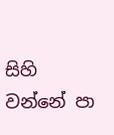සිහි වන්නේ පා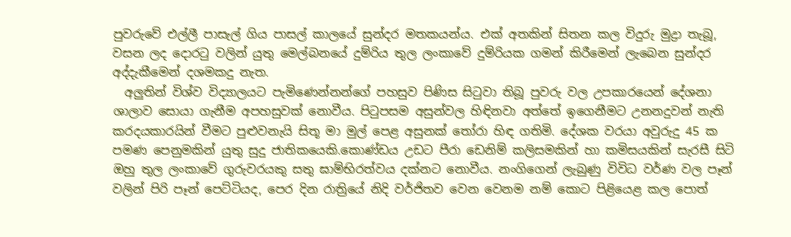පුවරුවේ එල්ලී පාසැල් ගිය පාසල් කාලයේ සුන්දර මතකයන්ය. එක් අතකින් සිතන කල විදුරු මුද්‍රා තැබූ, වසන ලද දොරටු වලින් යුතු මෙල්බනයේ දුම්රිය තුල ලංකාවේ දුම්රියක ගමන් කිරීමෙන් ලැබෙන සුන්දර අද්දැකීමෙන් දශමකදු නැත.
  අලුතින් විශ්ව විද්‍යාලයට පැමිණෙන්නන්ගේ පහසුව පිණිස සිටුවා තිබූ පුවරු වල උපකාරයෙන් දේශනා ශාලාව සොයා ගැනීම අපහසුවක් නොවීය. පිටුපසම අසුන්වල හිඳිනවා අත්තේ ඉගෙනීමට උනනදුවන් නැති කරදයකාරයින් වීමට පුළුවනැයි සිතූ මා මුල් පෙළ අසුනක් තෝරා හිඳ ගතිමි. දේශක වරයා අවුරුදු 45 ක පමණ පෙනුමකින් යුතු සුදු ජාතිකයෙකි.කොණ්ඩය උඩට පීරා ඩෙනිම් කලිසමකින් හා කමිසයකින් සැරසී සිටි ඔහු තුල ලංකාවේ ගුරුවරයකු සතු ඝාම්භිරත්වය දක්නට නොවීය. නංගිගෙන් ලැබුණු විවිධ වර්ණ වල පෑන් වලින් පිරි පෑන් පෙට්ටියද, පෙර දින රාත්‍රියේ නිදි වර්ජිතව වෙන වෙනම නම් කොට පිළියෙළ කල පොත්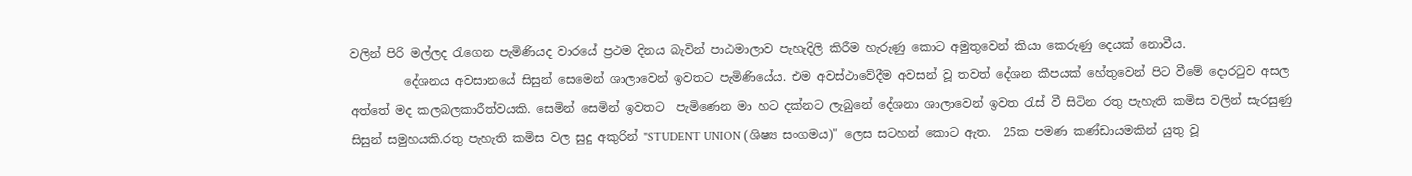වලින් පිරි මල්ලද රැගෙන පැමිණියද වාරයේ ප්‍රථම දිනය බැවින් පාඨමාලාව පැහැදිලි කිරීම හැරුණු කොට අමුතුවෙන් කියා කෙරුණු දෙයක් නොවීය.
         දේශනය අවසානයේ සිසුන් සෙමෙන් ශාලාවෙන් ඉවතට පැමිණියේය. එම අවස්ථාවේදීම අවසන් වූ තවත් දේශන කීපයක් හේතුවෙන් පිට වීමේ දොරටුව අසල අත්තේ මද කලබලකාරීත්වයකි. සෙමින් සෙමින් ඉවතට  පැමිණෙන මා හට දක්නට ලැබුනේ දේශනා ශාලාවෙන් ඉවත රැස් වී සිටින රතු පැහැති කමිස වලින් සැරසුණු සිසුන් සමුහයකි.රතු පැහැති කමිස වල සුදු අකුරින් "STUDENT UNION (ශිෂ්‍ය සංගමය)" ලෙස සටහන් කොට ඇත.  25ක පමණ කණ්ඩායමකින් යුතු වූ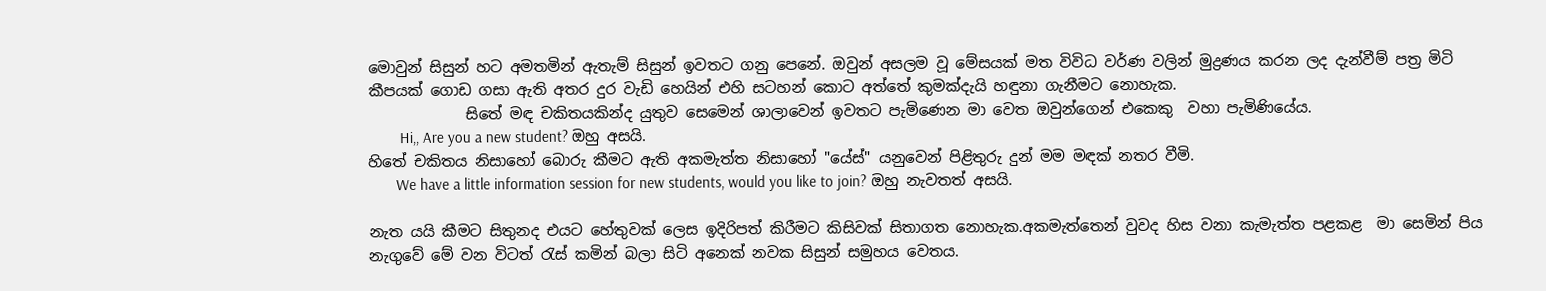මොවුන් සිසුන් හට අමතමින් ඇතැම් සිසුන් ඉවතට ගනු පෙනේ. ඔවුන් අසලම වූ මේසයක් මත විවිධ වර්ණ වලින් මුද්‍රණය කරන ලද දැන්වීම් පත්‍ර මිටි කීපයක් ගොඩ ගසා ඇති අතර දුර වැඩි හෙයින් එහි සටහන් කොට අත්තේ කුමක්දැයි හඳුනා ගැනීමට නොහැක.
             සිතේ මඳ චකිතයකින්ද යුතුව සෙමෙන් ශාලාවෙන් ඉවතට පැමිණෙන මා වෙත ඔවුන්ගෙන් එකෙකු  වහා පැමිණියේය.
        Hi,, Are you a new student? ඔහු අසයි.
හිතේ චකිතය නිසාහෝ බොරු කීමට ඇති අකමැත්ත නිසාහෝ "යේස්" යනුවෙන් පිළිතුරු දුන් මම මඳක් නතර වීමි.
       We have a little information session for new students, would you like to join? ඔහු නැවතත් අසයි.

නැත යයි කීමට සිතුනද එයට හේතුවක් ලෙස ඉදිරිපත් කිරීමට කිසිවක් සිතාගත නොහැක.අකමැත්තෙන් වුවද හිස වනා කැමැත්ත පළකළ  මා සෙමින් පිය නැගුවේ මේ වන විටත් රැස් කමින් බලා සිටි අනෙක් නවක සිසුන් සමුහය වෙතය.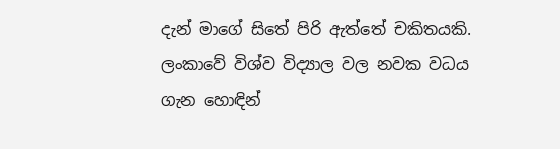දැන් මාගේ සිතේ පිරි ඇත්තේ චකිතයකි. ලංකාවේ විශ්ව විද්‍යාල වල නවක වධය ගැන හොඳින්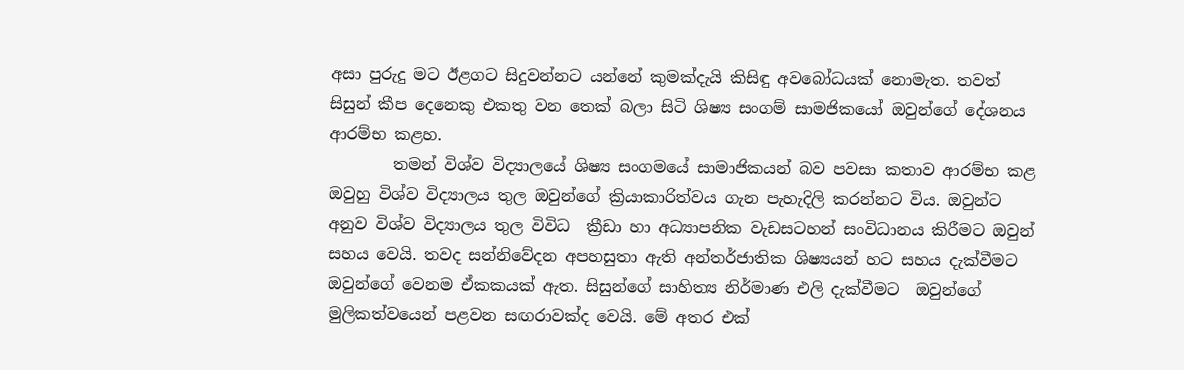අසා පුරුදු මට ඊළගට සිදුවන්නට යන්නේ කුමක්දැයි කිසිඳු අවබෝධයක් නොමැත. තවත් සිසුන් කීප දෙනෙකු එකතු වන තෙක් බලා සිටි ශිෂ්‍ය සංගම් සාමජිකයෝ ඔවුන්ගේ දේශනය ආරම්භ කළහ.
        තමන් විශ්ව විද්‍යාලයේ ශිෂ්‍ය සංගමයේ සාමාජිකයන් බව පවසා කතාව ආරම්භ කළ ඔවුහු විශ්ව විද්‍යාලය තුල ඔවුන්ගේ ක්‍රියාකාරිත්වය ගැන පැහැදිලි කරන්නට විය. ඔවුන්ට අනුව විශ්ව විද්‍යාලය තුල විවිධ  ක්‍රීඩා හා අධ්‍යාපනික වැඩසටහන් සංවිධානය කිරීමට ඔවුන් සහය වෙයි. තවද සන්නිවේදන අපහසුතා ඇති අන්තර්ජාතික ශිෂ්‍යයන් හට සහය දැක්වීමට ඔවුන්ගේ වෙනම ඒකකයක් ඇත. සිසුන්ගේ සාහිත්‍ය නිර්මාණ එලි දැක්වීමට  ඔවුන්ගේ මුලිකත්වයෙන් පළවන සඟරාවක්ද වෙයි. මේ අතර එක්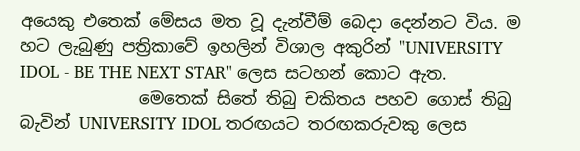අයෙකු එතෙක් මේසය මත වූ දැන්වීම් බෙදා දෙන්නට විය. ම හට ලැබුණු පත්‍රිකාවේ ඉහලින් විශාල අකුරින් "UNIVERSITY IDOL - BE THE NEXT STAR" ලෙස සටහන් කොට ඇත.
              මෙතෙක් සිතේ තිබු චකිතය පහව ගොස් තිබු බැවින් UNIVERSITY IDOL තරඟයට තරඟකරුවකු ලෙස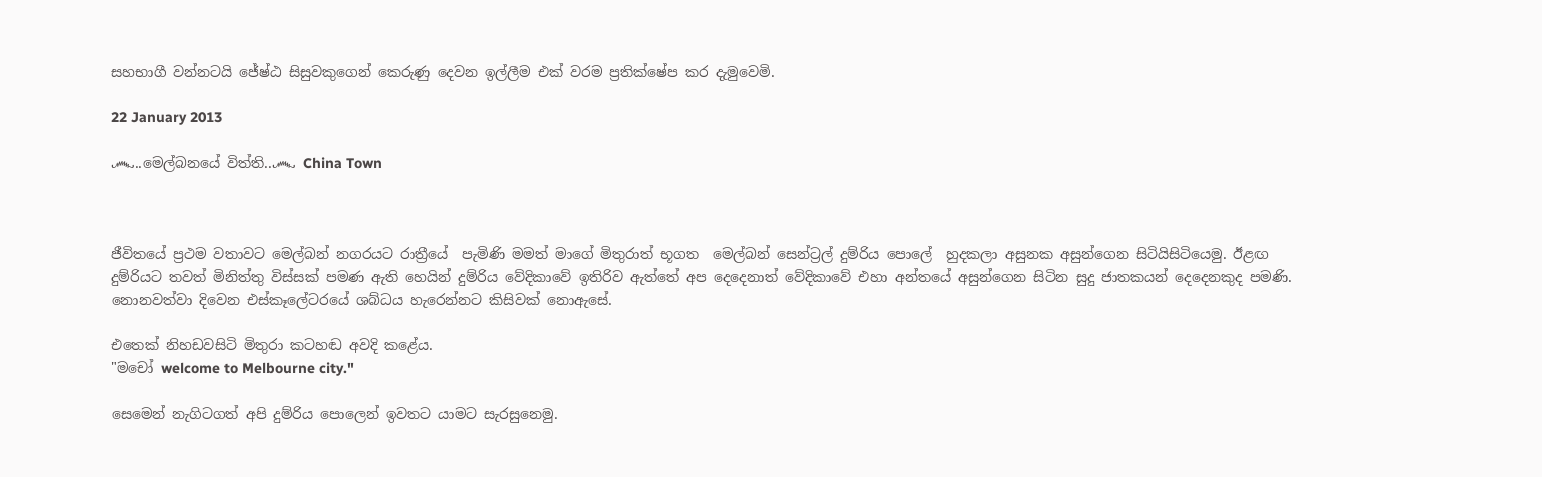සහභාගී වන්නටයි ජේෂ්ඨ සිසුවකුගෙන් කෙරුණු දෙවන ඉල්ලීම එක් වරම ප්‍රතික්ෂේප කර දැමුවෙමි.

22 January 2013

෴..මෙල්බනයේ විත්ති..෴ China Town



ජීවිතයේ ප්‍රථම වතාවට මෙල්බන් නගරයට රාත්‍රීයේ  පැමිණි මමත් මාගේ මිතුරාත් භූගත  මෙල්බන් සෙන්ට්‍රල් දුම්රිය පොලේ  හුදකලා අසුනක අසුන්ගෙන සිටියිසිටියෙමු. ඊළඟ දුම්රියට තවත් මිනිත්තු විස්සක් පමණ ඇති හෙයින් දුම්රිය වේදිකාවේ ඉතිරිව ඇත්තේ අප දෙදෙනාත් වේදිකාවේ එහා අන්තයේ අසුන්ගෙන සිටින සුදු ජාතකයන් දෙදෙනකුද පමණි. නොනවත්වා දිවෙන එස්කෑලේටරයේ ශබ්ධය හැරෙන්නට කිසිවක් නොඇසේ.

එතෙක් නිහඩවසිටි මිතුරා කටහඬ අවදි කළේය.
"මචෝ welcome to Melbourne city."

සෙමෙන් නැගිටගත් අපි දුම්රිය පොලෙන් ඉවතට යාමට සැරසුනෙමු.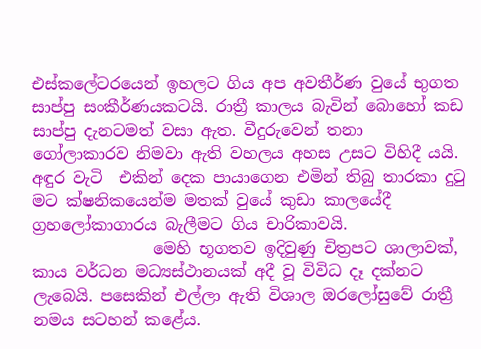එස්කලේටරයෙන් ඉහලට ගිය අප අවතීර්ණ වුයේ භුගත  සාප්පු සංකීර්ණයකටයි. රාත්‍රී කාලය බැවින් බොහෝ කඩ සාප්පු දැනටමත් වසා ඇත. වීදුරුවෙන් තනා ගෝලාකාරව නිමවා ඇති වහලය අහස උසට විහිදී යයි. අඳුර වැටි  එකින් දෙක පායාගෙන එමින් තිබු තාරකා දුටු මට ක්ෂනිකයෙන්ම මතක් වුයේ කුඩා කාලයේදී ග්‍රහලෝකාගාරය බැලීමට ගිය චාරිකාවයි.
               මෙහි භූගතව ඉදිවුණු චිත්‍රපට ශාලාවක්, කාය වර්ධන මධ්‍යස්ථානයක් අදී වූ විවිධ දෑ දක්නට ලැබෙයි. පසෙකින් එල්ලා ඇති විශාල ඔරලෝසුවේ රාත්‍රී නමය සටහන් කළේය.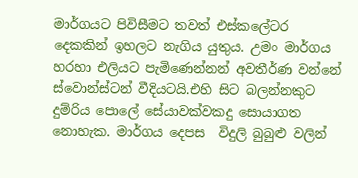මාර්ගයට පිවිසීමට තවත් එස්කලේටර දෙකකින් ඉහලට නැගිය යුතුය. උමං මාර්ගය හරහා එලියට පැමිණෙන්නන් අවතීර්ණ වන්නේ ස්වොන්ස්ටන් වීදියටයි.එහි සිට බලන්නකුට දුම්රිය පොලේ සේයාවක්වකදු සොයාගත නොහැක. මාර්ගය දෙපස  විදුලි බුබුළු වලින්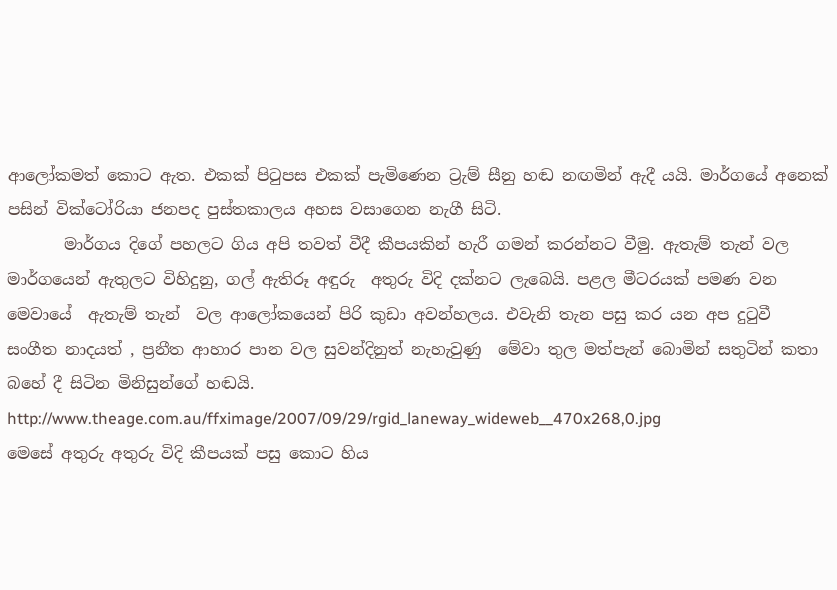ආලෝකමත් කොට ඇත. එකක් පිටුපස එකක් පැමිණෙන ට්‍රැම් සීනු හඬ නඟමින් ඇදී යයි. මාර්ගයේ අනෙක් පසින් වික්ටෝරියා ජනපද පුස්තකාලය අහස වසාගෙන නැගී සිටි.
       මාර්ගය දිගේ පහලට ගිය අපි තවත් වීදී කීපයකින් හැරී ගමන් කරන්නට වීමු. ඇතැම් තැන් වල මාර්ගයෙන් ඇතුලට විහිදුනු, ගල් ඇතිරූ අඳුරු  අතුරු විදි දක්නට ලැබෙයි. පළල මීටරයක් පමණ වන මෙවායේ  ඇතැම් තැන්  වල ආලෝකයෙන් පිරි කුඩා අවන්හලය. එවැනි තැන පසු කර යන අප දුටුවී  සංගීත නාදයත් , ප්‍රනීත ආහාර පාන වල සුවන්දිනුත් නැහැවුණු  මේවා තුල මත්පැන් බොමින් සතුටින් කතා බහේ දී සිටින මිනිසුන්ගේ හඬයි.
http://www.theage.com.au/ffximage/2007/09/29/rgid_laneway_wideweb__470x268,0.jpg
මෙසේ අතුරු අතුරු විදි කීපයක් පසු කොට හිය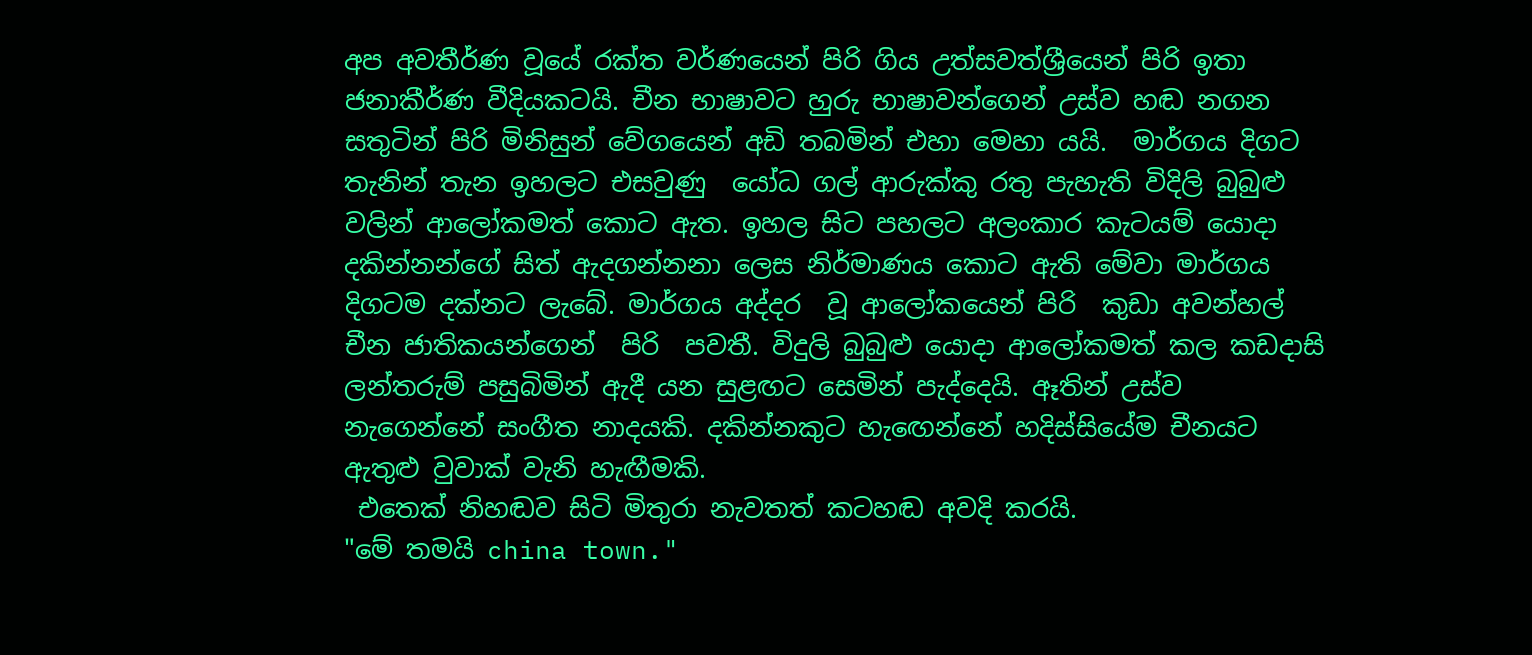අප අවතීර්ණ වූයේ රක්ත වර්ණයෙන් පිරි ගිය උත්සවත්ශ්‍රීයෙන් පිරි ඉතා ජනාකීර්ණ වීදියකටයි. චීන භාෂාවට හුරු භාෂාවන්ගෙන් උස්ව හඬ නගන සතුටින් පිරි මිනිසුන් වේගයෙන් අඩි තබමින් එහා මෙහා යයි.  මාර්ගය දිගට තැනින් තැන ඉහලට එසවුණු  යෝධ ගල් ආරුක්කු රතු පැහැති විදිලි බුබුළු වලින් ආලෝකමත් කොට ඇත. ඉහල සිට පහලට අලංකාර කැටයම් යොදා දකින්නන්ගේ සිත් ඇදගන්නනා ලෙස නිර්මාණය කොට ඇති මේවා මාර්ගය දිගටම දක්නට ලැබේ. මාර්ගය අද්දර  වූ ආලෝකයෙන් පිරි  කුඩා අවන්හල් චීන ජාතිකයන්ගෙන්  පිරි  පවතී. විදුලි බුබුළු යොදා ආලෝකමත් කල කඩදාසි ලන්තරුම් පසුබිමින් ඇදී යන සුළඟට සෙමින් පැද්දෙයි. ඈතින් උස්ව නැගෙන්නේ සංගීත නාදයකි. දකින්නකුට හැඟෙන්නේ හදිස්සියේම චීනයට ඇතුළු වුවාක් වැනි හැඟීමකි.
 එතෙක් නිහඬව සිටි මිතුරා නැවතත් කටහඬ අවදි කරයි.
"මේ තමයි china town."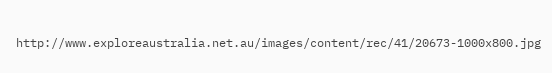http://www.exploreaustralia.net.au/images/content/rec/41/20673-1000x800.jpg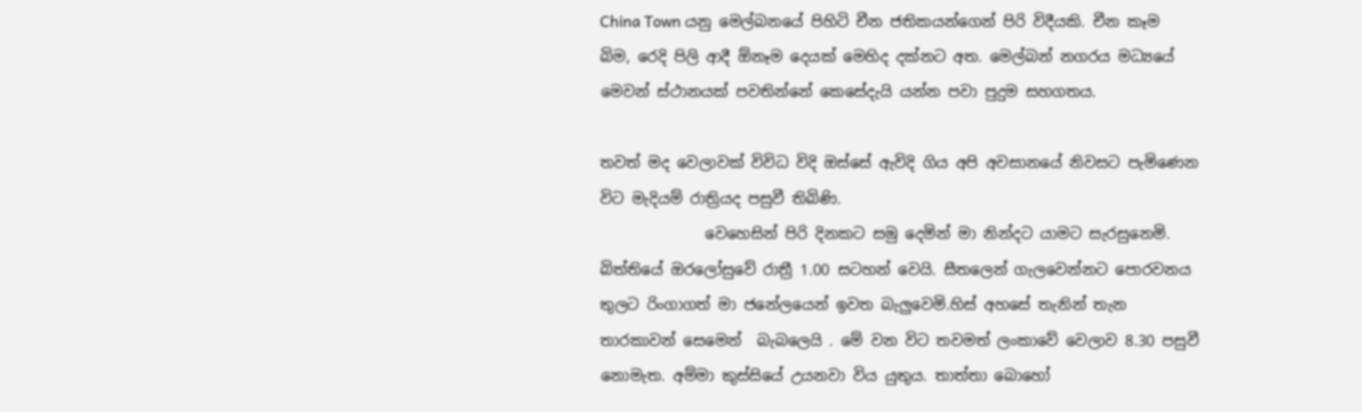China Town යනු මෙල්බනයේ පිහිටි චීන ජතිකයන්ගෙන් පිරි විදීයකි. චීන කෑම බිම, රෙදි පිලි ආදී ඕනෑම දෙයක් මෙහිද දක්නට අත. මෙල්බන් නගරය මධ්‍යයේ මෙවන් ස්ථානයක් පවතින්නේ කෙසේදැයි යන්න පවා පුදුම සහගතය.

තවත් මද වෙලාවක් විවිධ විදි ඔස්සේ ඇවිදි ගිය අපි අවසානයේ නිවසට පැමිණෙන විට මැදියම් රාත්‍රියද පසුවී තිබිණි.
              වෙහෙසින් පිරි දිනකට සමු දෙමින් මා නින්දට යාමට සැරසුනෙමි. බිත්තියේ ඔරලෝසුවේ රාත්‍රී 1.00 සටහන් වෙයි. සීතලෙන් ගැලවෙන්නට පොරවනය තුලට රිංගාගත් මා ජනේලයෙන් ඉවත බැලුවෙමි.හිස් අහසේ තැනින් තැන තාරකාවන් සෙමෙන්  බැබලෙයි . මේ වන විට තවමත් ලංකාවේ වෙලාව 8.30 පසුවී නොමැත. අම්මා කුස්සියේ උයනවා විය යුතුය. තාත්තා බොහෝ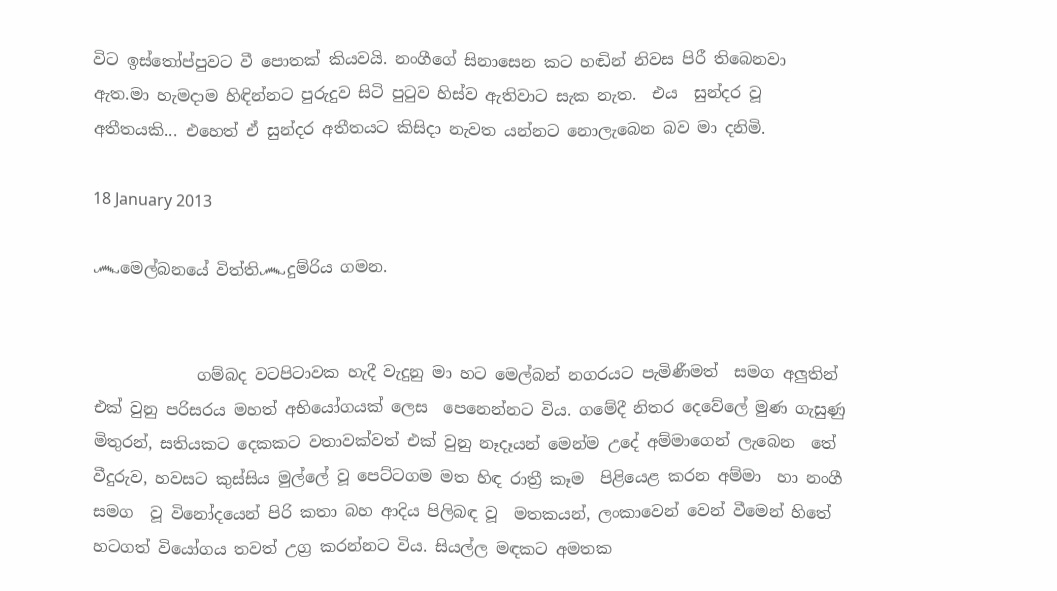විට ඉස්තෝප්පුවට වී පොතක් කියවයි. නංගීගේ සිනාසෙන කට හඬින් නිවස පිරී තිබෙනවා ඇත.මා හැමදාම හිඳින්නට පුරුදුව සිටි පුටුව හිස්ව ඇතිවාට සැක නැත.  එය  සුන්දර වූ අතීතයකි... එහෙත් ඒ සුන්දර අතීතයට කිසිදා නැවත යන්නට නොලැබෙන බව මා දනිමි.

18 January 2013

෴මෙල්බනයේ විත්ති෴දුම්රිය ගමන.


             ගම්බද වටපිටාවක හැදී වැදුනු මා හට මෙල්බන් නගරයට පැමිණීමත්  සමග අලුතින් එක් වුනු පරිසරය මහත් අභියෝගයක් ලෙස  පෙනෙන්නට විය. ගමේදී නිතර දෙවේලේ මුණ ගැසුණු මිතුරන්, සතියකට දෙකකට වතාවක්වත් එක් වුනු නෑදෑයන් මෙන්ම උදේ අම්මාගෙන් ලැබෙන  තේ වීදුරුව, හවසට කුස්සිය මුල්ලේ වූ පෙට්ටගම මත හිඳ රාත්‍රී කෑම  පිළියෙළ කරන අම්මා  හා නංගී සමග  වූ විනෝදයෙන් පිරි කතා බහ ආදිය පිලිබඳ වූ  මතකයන්, ලංකාවෙන් වෙන් වීමෙන් හිතේ හටගත් වියෝගය තවත් උග්‍ර කරන්නට විය. සියල්ල මඳකට අමතක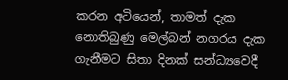කරන අටියෙන්, තාමත් දැක නොතිබුණු මෙල්බන් නගරය දැක ගැනීමට සිතා දිනක් සන්ධ්‍යවෙදී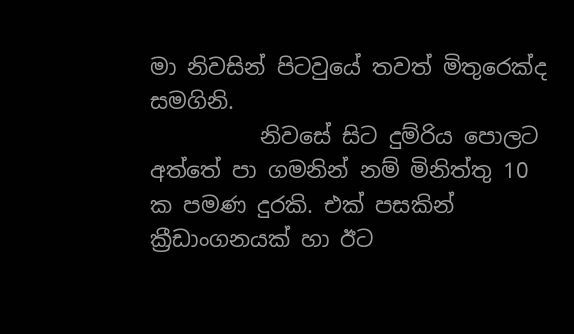මා නිවසින් පිටවුයේ තවත් මිතුරෙක්ද සමගිනි.
          නිවසේ සිට දුම්රිය පොලට අත්තේ පා ගමනින් නම් මිනිත්තු 10 ක පමණ දුරකි. එක් පසකින් ක්‍රීඩාංගනයක් හා ඊට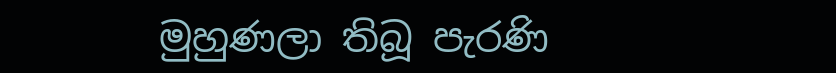මුහුණලා තිබූ පැරණි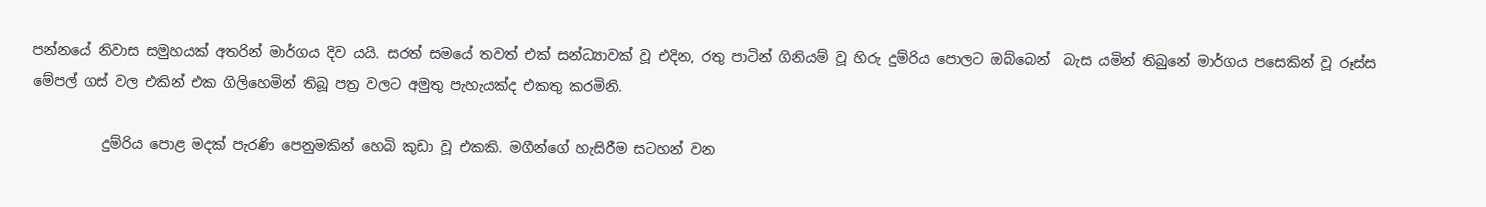පන්නයේ නිවාස සමුහයක් අතරින් මාර්ගය දිව යයි. සරත් සමයේ තවත් එක් සන්ධ්‍යාවක් වූ එදින, රතු පාටින් ගිනියම් වූ හිරු දුම්රිය පොලට ඔබ්බෙන්  බැස යමින් තිබුනේ මාර්ගය පසෙකින් වූ රූස්ස මේපල් ගස් වල එකින් එක ගිලිහෙමින් තිබූ පත්‍ර වලට අමුතු පැහැයක්ද එකතු කරමිනි.

          දුම්රිය පොළ මදක් පැරණි පෙනුමකින් හෙබි කුඩා වූ එකකි. මගීන්ගේ හැසිරීම සටහන් වන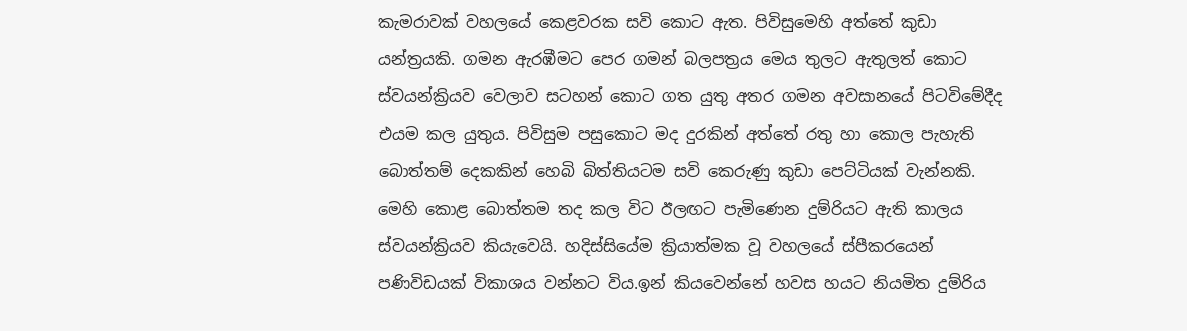කැමරාවක් වහලයේ කෙළවරක සවි කොට ඇත. පිවිසුමෙහි අත්තේ කුඩා යන්ත්‍රයකි. ගමන ඇරඹීමට පෙර ගමන් බලපත්‍රය මෙය තුලට ඇතුලත් කොට ස්වයන්ක්‍රියව වෙලාව සටහන් කොට ගත යුතු අතර ගමන අවසානයේ පිටවිමේදීද එයම කල යුතුය. පිවිසුම පසුකොට මද දුරකින් අත්තේ රතු හා කොල පැහැති බොත්තම් දෙකකින් හෙබි බිත්තියටම සවි කෙරුණු කුඩා පෙට්ටියක් වැන්නකි. මෙහි කොළ බොත්තම තද කල විට ඊලඟට පැමිණෙන දුම්රියට ඇති කාලය ස්වයන්ක්‍රියව කියැවෙයි. හදිස්සියේම ක්‍රියාත්මක වූ වහලයේ ස්පීකරයෙන් පණිවිඩයක් විකාශය වන්නට විය.ඉන් කියවෙන්නේ හවස හයට නියමිත දුම්රිය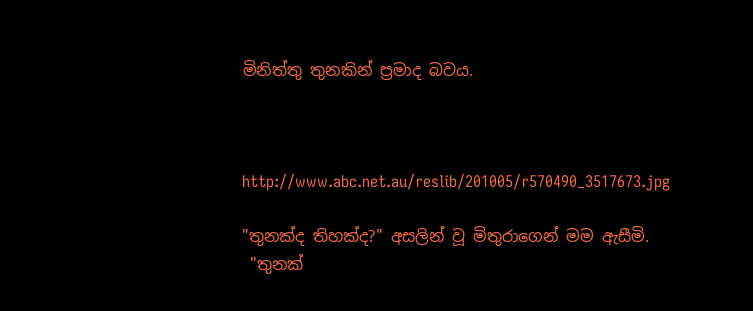මිනිත්තු තුනකින් ප්‍රමාද බවය.



http://www.abc.net.au/reslib/201005/r570490_3517673.jpg

"තුනක්ද තිහක්ද?" අසලින් වූ මිතුරාගෙන් මම ඇසීමි.
 "තුනක්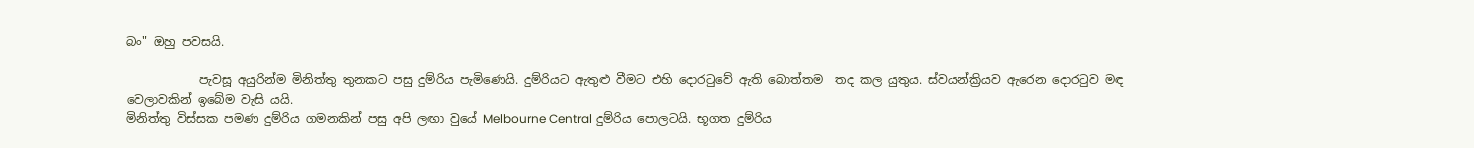බං" ඔහු පවසයි.

            පැවසූ අයුරින්ම මිනිත්තු තුනකට පසු දුම්රිය පැමිණෙයි. දුම්රියට ඇතුළු වීමට එහි දොරටුවේ ඇති බොත්තම  තද කල යුතුය. ස්වයන්ක්‍රියව ඇරෙන දොරටුව මඳ වෙලාවකින් ඉබේම වැසි යයි.
මිනිත්තු විස්සක පමණ දුම්රිය ගමනකින් පසු අපි ලඟා වුයේ Melbourne Central දුම්රිය පොලටයි. භූගත දුම්රිය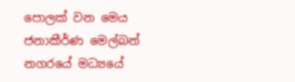පොලක් වන මෙය ජනාකීර්ණ මෙල්බන් නගරයේ මධ්‍යයේ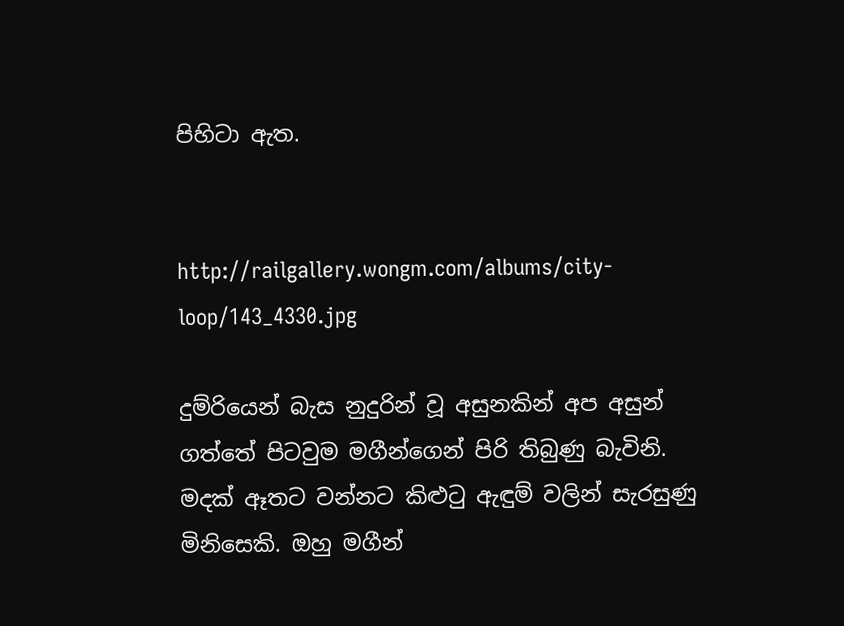පිහිටා ඇත.


http://railgallery.wongm.com/albums/city-loop/143_4330.jpg

දුම්රියෙන් බැස නුදුරින් වූ අසුනකින් අප අසුන් ගත්තේ පිටවුම මගීන්ගෙන් පිරි තිබුණු බැවිනි. මදක් ඈතට වන්නට කිළුටු ඇඳුම් වලින් සැරසුණු මිනිසෙකි. ඔහු මගීන්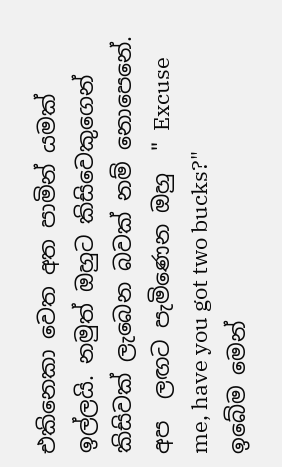එකිනෙකා වෙත අත පාමින් යමක් ඉල්ලයි. නමුත් ඔහුට කිසිවෙකුගෙන් කිසිවක් ලැබෙන බවක් නම් නොපෙනේ.  අප  ලඟට පැමිණෙන ඔහු  " Excuse me, have you got two bucks?"
ඉබේම මෙන්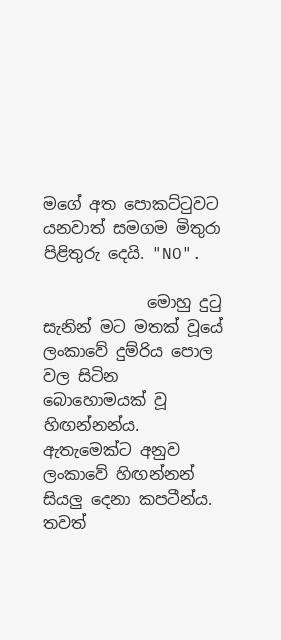මගේ අත පොකට්ටුවට යනවාත් සමගම මිතුරා පිළිතුරු දෙයි. "NO".

             මොහු දුටු සැනින් මට මතක් වූයේ ලංකාවේ දුම්රිය පොල වල සිටින බොහොමයක් වූ හිඟන්නන්ය. ඇතැමෙක්ට අනුව ලංකාවේ හිඟන්නන් සියලු දෙනා කපටීන්ය. තවත්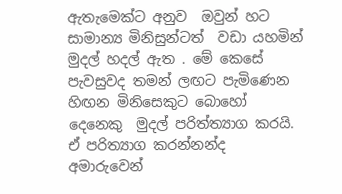ඇතැමෙක්ට අනුව  ඔවුන් හට සාමාන්‍ය මිනිසුන්ටත්  වඩා යහමින් මුදල් හදල් ඇත . මේ කෙසේ පැවසුවද තමන් ලඟට පැමිණෙන හිඟන මිනිසෙකුට බොහෝ දෙනෙකු  මුදල් පරිත්ත්‍යාග කරයි. ඒ පරිත්‍යාග කරන්නන්ද අමාරුවෙන්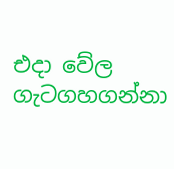එදා වේල ගැටගහගන්නා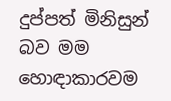දුප්පත් මිනිසුන් බව මම හොඳාකාරවම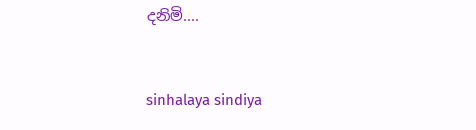දනිමි....


sinhalaya sindiya